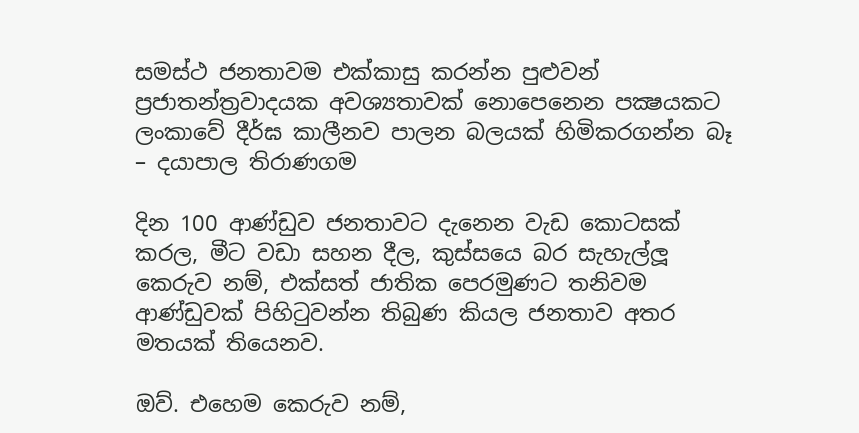සමස්ථ ජනතාවම එක්කාසු කරන්න පුළුවන් ප්‍රජාතන්ත්‍රවාදයක අවශ්‍යතාවක් නොපෙනෙන පක්‍ෂයකට ලංකාවේ දීර්ඝ කාලීනව පාලන බලයක් හිමිකරගන්න බෑ – දයාපාල තිරාණගම

දින 100 ආණ්ඩුව ජනතාවට දැනෙන වැඩ කොටසක් කරල, මීට වඩා සහන දීල, කුස්සයෙ බර සැහැල්ලූ කෙරුව නම්, එක්සත් ජාතික පෙරමුණට තනිවම ආණ්ඩුවක් පිහිටුවන්න තිබුණ කියල ජනතාව අතර මතයක් තියෙනව.

ඔව්. එහෙම කෙරුව නම්,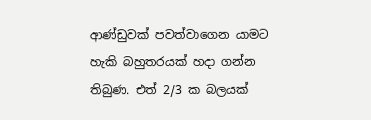ආණ්ඩුවක් පවත්වාගෙන යාමට හැකි බහුතරයක් හදා ගන්න තිබුණ. එත් 2/3 ක බලයක්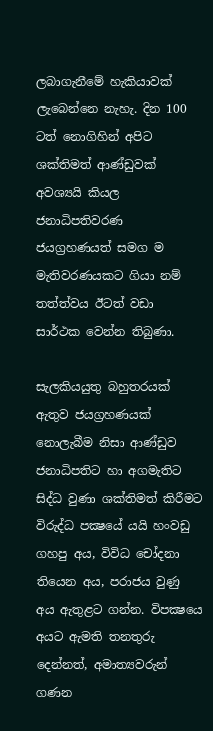ලබාගැනීමේ හැකියාවක් ලැබෙන්නෙ නැහැ. දින 100 ටත් නොගිහින් අපිට ශක්තිමත් ආණ්ඩුවක් අවශ්‍යයි කියල ජනාධිපතිවරණ ජයග්‍රහණයත් සමග ම මැතිවරණයකට ගියා නම් තත්ත්වය ඊටත් වඩා සාර්ථක වෙන්න තිබුණා.

සැලකියයුතු බහුතරයක් ඇතුව ජයග්‍රහණයක් නොලැබීම නිසා ආණ්ඩුව ජනාධිපතිට හා අගමැතිට සිද්ධ වුණා ශක්තිමත් කිරීමට විරුද්ධ පක්‍ෂයේ යයි හංවඩු ගහපු අය, විවිධ චෝදනා තියෙන අය, පරාජය වුණු අය ඇතුළට ගන්න. විපක්‍ෂයෙ අයට ඇමති තනතුරු දෙන්නත්, අමාත්‍යවරුන් ගණන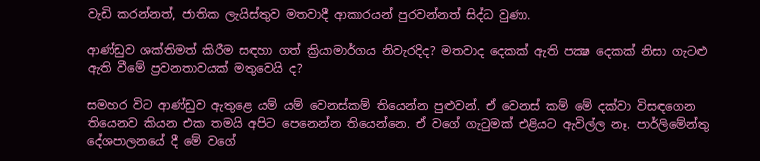වැඩි කරන්නත්, ජාතික ලැයිස්තුව මතවාදී ආකාරයන් පුරවන්නත් සිද්ධ වුණා.

ආණ්ඩුව ශක්තිමත් කිරීම සඳහා ගත් ක්‍රියාමාර්ගය නිවැරදිද? මතවාද දෙකක් ඇති පක්‍ෂ දෙකක් නිසා ගැටළු ඇති වීමේ ප්‍රවනතාවයක් මතුවෙයි ද?

සමහර විට ආණ්ඩුව ඇතුළෙ යම් යම් වෙනස්කම් තියෙන්න පුළුවන්. ඒ වෙනස් කම් මේ දක්වා විසඳගෙන තියෙනව කියන එක තමයි අපිට පෙනෙන්න තියෙන්නෙ. ඒ වගේ ගැටුමක් එළියට ඇවිල්ල නෑ. පාර්ලිමේන්තු දේශපාලනයේ දී මේ වගේ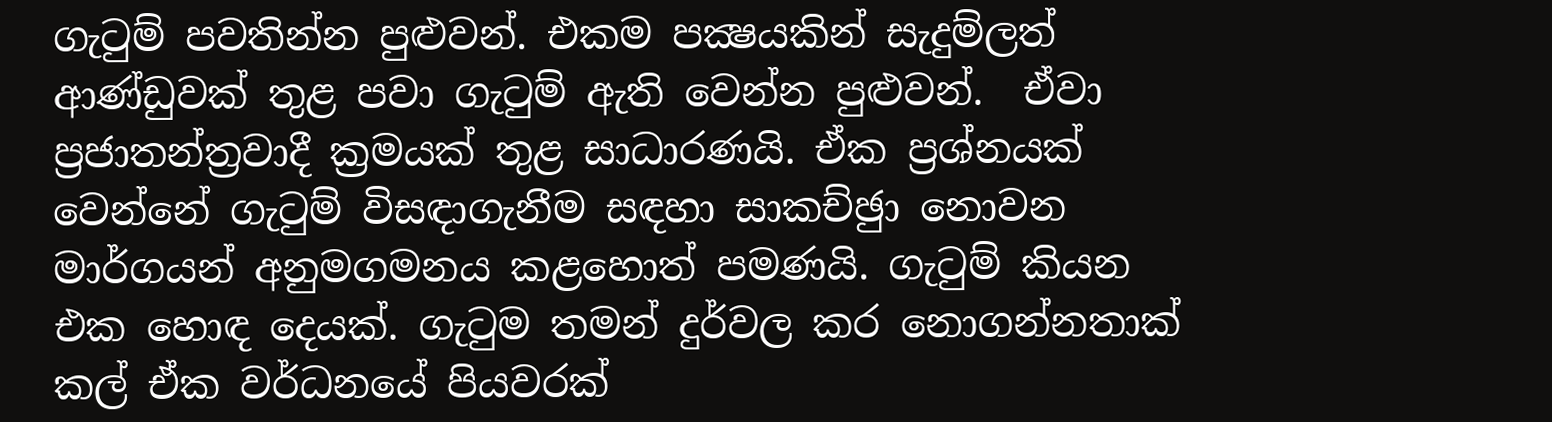ගැටුම් පවතින්න පුළුවන්. එකම පක්‍ෂයකින් සැදුම්ලත් ආණ්ඩුවක් තුළ පවා ගැටුම් ඇති වෙන්න පුළුවන්.  ඒවා ප්‍රජාතන්ත්‍රවාදී ක්‍රමයක් තුළ සාධාරණයි. ඒක ප්‍රශ්නයක් වෙන්නේ ගැටුම් විසඳාගැනීම සඳහා සාකච්ඡුා නොවන මාර්ගයන් අනුමගමනය කළහොත් පමණයි. ගැටුම් කියන එක හොඳ දෙයක්. ගැටුම තමන් දුර්වල කර නොගන්නතාක් කල් ඒක වර්ධනයේ පියවරක්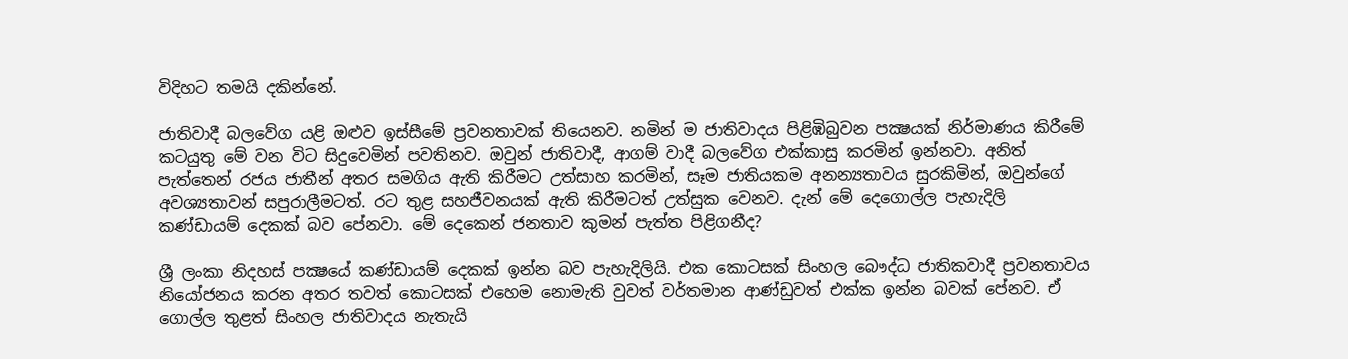විදිහට තමයි දකින්නේ.

ජාතිවාදී බලවේග යළි ඔළුව ඉස්සීමේ ප්‍රවනතාවක් තියෙනව. නමින් ම ජාතිවාදය පිළිඹිබුවන පක්‍ෂයක් නිර්මාණය කිරීමේ කටයුතු මේ වන විට සිදුවෙමින් පවතිනව. ඔවුන් ජාතිවාදී, ආගම් වාදී බලවේග එක්කාසු කරමින් ඉන්නවා. අනිත් පැත්තෙන් රජය ජාතීන් අතර සමගිය ඇති කිරීමට උත්සාහ කරමින්, සෑම ජාතියකම අනන්‍යතාවය සුරකිමින්, ඔවුන්ගේ අවශ්‍යතාවන් සපුරාලීමටත්. රට තුළ සහජීවනයක් ඇති කිරීමටත් උත්සුක වෙනව. දැන් මේ දෙගොල්ල පැහැදිලි කණ්ඩායම් දෙකක් බව පේනවා. මේ දෙකෙන් ජනතාව කුමන් පැත්ත පිළිගනීද?

ශ්‍රී ලංකා නිදහස් පක්‍ෂයේ කණ්ඩායම් දෙකක් ඉන්න බව පැහැදිලියි. එක කොටසක් සිංහල බෞද්ධ ජාතිකවාදී ප්‍රවනතාවය නියෝජනය කරන අතර තවත් කොටසක් එහෙම නොමැති වුවත් වර්තමාන ආණ්ඩුවත් එක්ක ඉන්න බවක් පේනව. ඒ ගොල්ල තුළත් සිංහල ජාතිවාදය නැතැයි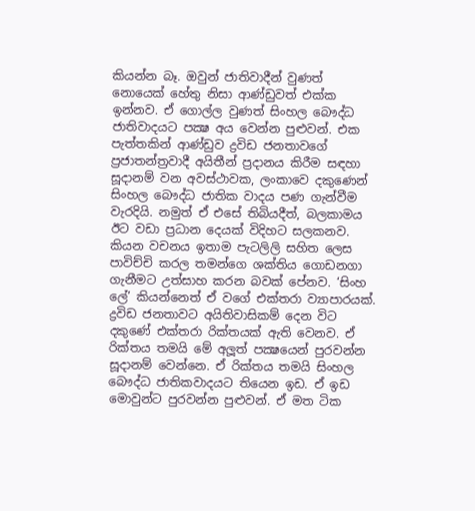කියන්න බෑ. ඔවුන් ජාතිවාදීන් වුණත් නොයෙක් හේතු නිසා ආණ්ඩුවත් එක්ක ඉන්නව. ඒ ගොල්ල වුණත් සිංහල බෞද්ධ ජාතිවාදයට පක්‍ෂ අය වෙන්න පුළුවන්. එක පැත්තකින් ආණ්ඩුව ද්‍රවිඩ ජනතාවගේ ප්‍රජාතන්ත්‍රවාදී අයිතීන් ප්‍රදානය කිරීම සඳහා සූදානම් වන අවස්ථාවක, ලංකාවෙ දකුණෙන් සිංහල බෞද්ධ ජාතික වාදය පණ ගැන්වීම වැරදියි. නමුත් ඒ එසේ තිබියදීත්, බලකාමය ඊට වඩා ප්‍රධාන දෙයක් විදිහට සලකනව. කියන වචනය ඉතාම පැටලිලි සහිත ලෙස පාවිච්චි කරල තමන්ගෙ ශක්තිය ගොඩනගා ගැනීමට උත්සාහ කරන බවක් පේනව. ‘සිංහ ලේ’ කියන්නෙත් ඒ වගේ එක්තරා ව්‍යාපාරයක්. ද්‍රවිඩ ජනතාවට අයිතිවාසිකම් දෙන විට දකුණේ එක්තරා රික්තයක් ඇති වෙනව. ඒ රික්තය තමයි මේ අලූත් පක්‍ෂයෙන් පුරවන්න සූදානම් වෙන්නෙ. ඒ රික්තය තමයි සිංහල බෞද්ධ ජාතිකවාදයට තියෙන ඉඩ. ඒ ඉඩ මොවුන්ට පුරවන්න පුළුවන්. ඒ මත ටික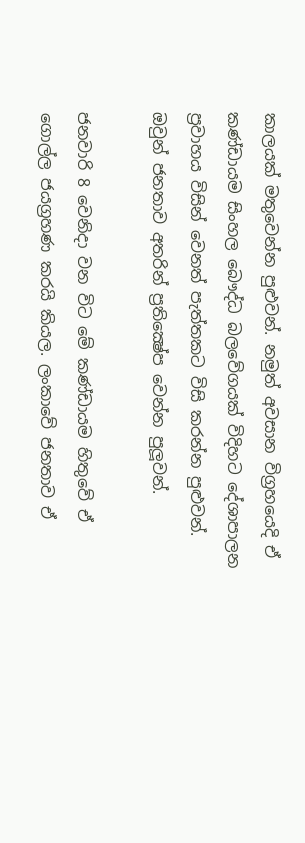කාලයක් මතුවෙන්න පුළුවන්. නමුත් අවසාන විග්‍රහයෙදි ඒ කණ්ඩායම සිංහල බෞද්ධ බලවේගයක් විදිහට දේශාපාලන ප්‍රවාහය විසින් වෙනත් පැත්තකට විසි කරන්න පුළුවන්. ඔවුන් ජනතාව අතරින් ප්‍රතික්‍ෂේප වෙන්න පුලූවන්.

ජනවාරි 8 වෙනිදා වන විට මේ කණ්ඩායම හිතුවේ ඒ ගොල්ල ජයග්‍රහණ කරයි කියල. ලංකාවේ ජනතාව ඒ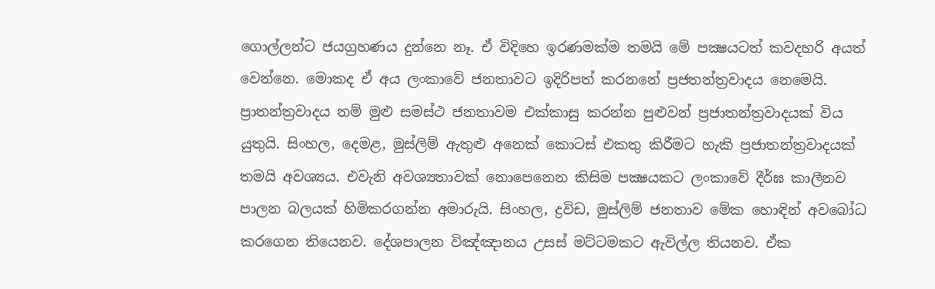ගොල්ලන්ට ජයග්‍රහණය දුන්නෙ නෑ. ඒ විදිහෙ ඉරණමක්ම තමයි මේ පක්‍ෂයටත් කවදහරි අයත් වෙන්නෙ. මොකද ඒ අය ලංකාවේ ජනතාවට ඉදිරිපත් කරනනේ ප්‍රජතන්ත්‍රවාදය නෙමෙයි. ප්‍රාතන්ත්‍රවාදය නම් මුළු සමස්ථ ජනතාවම එක්කාසු කරන්න පුළුවන් ප්‍රජාතන්ත්‍රවාදයක් විය යුතුයි. සිංහල, දෙමළ, මුස්ලිම් ඇතුළු අනෙක් කොටස් එකතු කිරීමට හැකි ප්‍රජාතන්ත්‍රවාදයක් තමයි අවශ්‍යය. එවැනි අවශ්‍යතාවක් නොපෙනෙන කිසිම පක්‍ෂයකට ලංකාවේ දීර්ඝ කාලීනව පාලන බලයක් හිමිකරගන්න අමාරුයි. සිංහල, ද්‍රවිඩ, මුස්ලිම් ජනතාව මේක හොඳින් අවබෝධ කරගෙන තියෙනව. දේශපාලන විඤ්ඤානය උසස් මට්ටමකට ඇවිල්ල තියනව. ඒක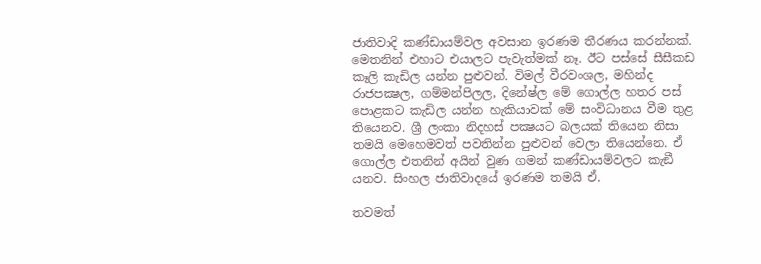ජාතිවාදි කණ්ඩායම්වල අවසාන ඉරණම තීරණය කරන්නක්. මෙතනින් එහාට එයාලට පැවැත්මක් නෑ. ඊට පස්සේ සීසීකඩ කෑලි කැඩිල යන්න පුළුවන්. විමල් වීරවංශල, මහින්ද රාජපක්‍ෂල, ගම්මන්පිලල, දිනේෂ්ල මේ ගොල්ල හතර පස් පොළකට කැඩිල යන්න හැකියාවක් මේ සංවිධානය වීම තුළ තියෙනව. ශ්‍රී ලංකා නිදහස් පක්‍ෂයට බලයක් තියෙන නිසා තමයි මෙහෙමවත් පවතින්න පුළුවන් වෙලා තියෙන්නෙ. ඒ ගොල්ල එතනින් අයින් වුණ ගමන් කණ්ඩායම්වලට කැඞී යනව. සිංහල ජාතිවාදයේ ඉරණම තමයි ඒ.

තවමත්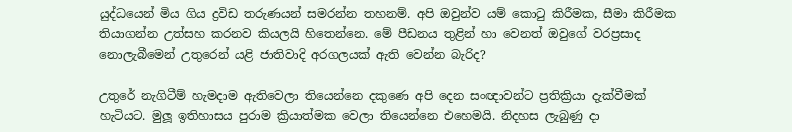යුද්ධයෙන් මිය ගිය ද්‍රවිඩ තරුණයන් සමරන්න තහනම්. අපි ඔවුන්ව යම් කොටු කිරීමක, සීමා කිරීමක තියාගන්න උත්සහ කරනව කියලයි හිතෙන්නෙ. මේ පීඩනය තුළින් හා වෙනත් ඔවුගේ වරප්‍රසාද නොලැබීමෙන් උතුරෙන් යළි ජාතිවාදි අරගලයක් ඇති වෙන්න බැරිද?

උතුරේ නැගිටීම් හැමදාම ඇතිවෙලා තියෙන්නෙ දකුණෙ අපි දෙන සංඥාවන්ට ප්‍රතික්‍රියා දැක්වීමක්  හැටියට. මුලූ ඉතිහාසය පුරාම ක්‍රියාත්මක වෙලා තියෙන්නෙ එහෙමයි. නිදහස ලැබුණු දා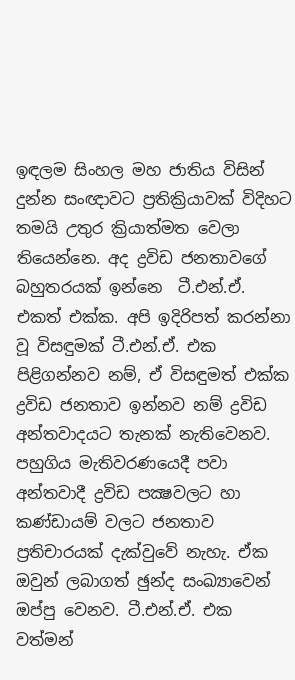ඉඳලම සිංහල මහ ජාතිය විසින් දුන්න සංඥාවට ප්‍රතික්‍රියාවක් විදිහට තමයි උතුර ක්‍රියාත්මත වෙලා තියෙන්නෙ. අද ද්‍රවිඩ ජනතාවගේ බහුතරයක් ඉන්නෙ  ටී.එන්.ඒ. එකත් එක්ක. අපි ඉදිරිපත් කරන්නා වූ විසඳුමක් ටී.එන්.ඒ. එක පිළිගන්නව නම්, ඒ විසඳුමත් එක්ක ද්‍රවිඩ ජනතාව ඉන්නව නම් ද්‍රවිඩ අන්තවාදයට තැනක් නැතිවෙනව. පහුගිය මැතිවරණයෙදී පවා අන්තවාදී ද්‍රවිඩ පක්‍ෂවලට හා කණ්ඩායම් වලට ජනතාව ප්‍රතිචාරයක් දැක්වුවේ නැහැ. ඒක ඔවුන් ලබාගත් ඡුන්ද සංඛ්‍යාවෙන් ඔප්පු වෙනව. ටී.එන්.ඒ. එක වත්මන්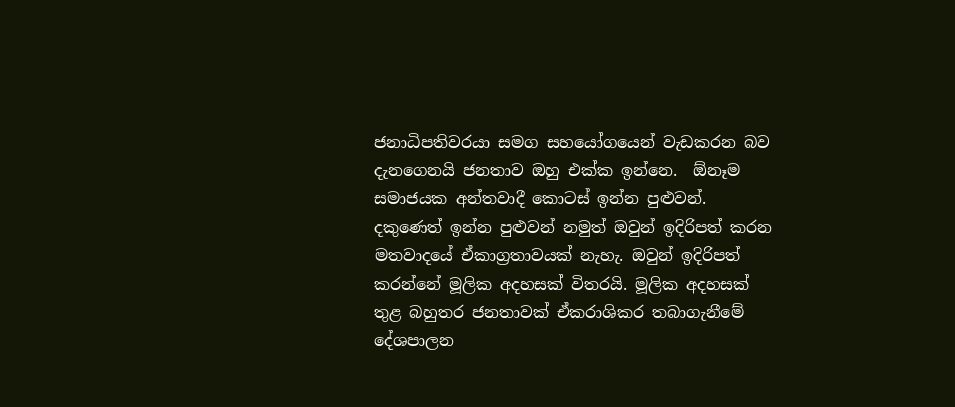ජනාධිපතිවරයා සමග සහයෝගයෙන් වැඩකරන බව දැනගෙනයි ජනතාව ඔහු එක්ක ඉන්නෙ.  ඕනෑම සමාජයක අන්තවාදී කොටස් ඉන්න පුළුවන්. දකුණෙත් ඉන්න පුළුවන් නමුත් ඔවුන් ඉදිරිපත් කරන මතවාදයේ ඒකාග්‍රතාවයක් නැහැ. ඔවුන් ඉදිරිපත් කරන්නේ මූලික අදහසක් විතරයි. මූලික අදහසක් තුළ බහුතර ජනතාවක් ඒකරාශිකර තබාගැනීමේ දේශපාලන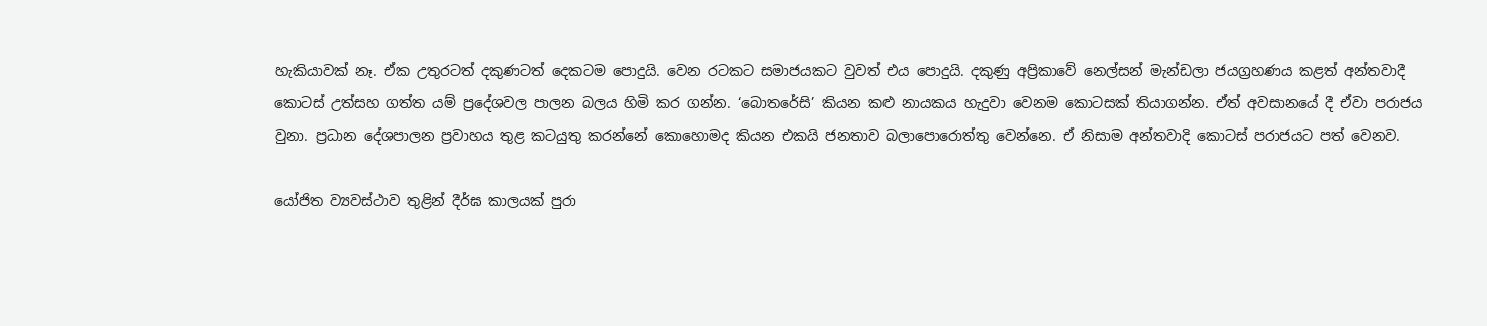හැකියාවක් නෑ. ඒක උතුරටත් දකුණටත් දෙකටම පොදුයි. වෙන රටකට සමාජයකට වුවත් එය පොදුයි. දකුණු අප්‍රිකාවේ නෙල්සන් මැන්ඩලා ජයග්‍රහණය කළත් අන්තවාදී කොටස් උත්සහ ගත්ත යම් ප්‍රදේශවල පාලන බලය හිමි කර ගන්න. ‘බොතරේසි’ කියන කළු නායකය හැදුවා වෙනම කොටසක් තියාගන්න. ඒත් අවසානයේ දී ඒවා පරාජය වුනා. ප්‍රධාන දේශපාලන ප්‍රවාහය තුළ කටයුතු කරන්නේ කොහොමද කියන එකයි ජනතාව බලාපොරොත්තු වෙන්නෙ. ඒ නිසාම අන්තවාදි කොටස් පරාජයට පත් වෙනව.

යෝජිත ව්‍යවස්ථාව තුළින් දීර්ඝ කාලයක් පුරා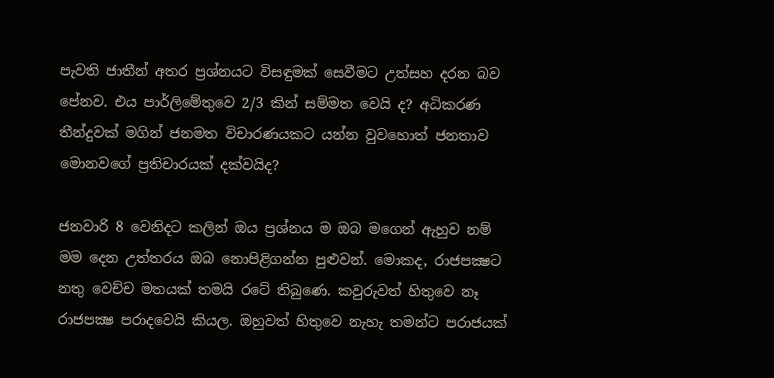පැවති ජාතීන් අතර ප්‍රශ්නයට විසඳුමක් සෙවීමට උත්සහ දරන බව පේනව. එය පාර්ලිමේතුවෙ 2/3 කින් සම්මත වෙයි ද? අධිකරණ තීන්දුවක් මගින් ජනමත විචාරණයකට යන්න වුවහොත් ජනතාව මොනවගේ ප්‍රතිචාරයක් දක්වයිද?

ජනවාරි 8 වෙනිදට කලින් ඔය ප්‍රශ්නය ම ඔබ මගෙන් ඇහුව නම් මම දෙන උත්තරය ඔබ නොපිළිගන්න පුළුවන්. මොකද, රාජපක්‍ෂට නතු වෙච්ච මතයක් තමයි රටේ තිබුණෙ. කවුරුවත් හිතුවෙ නෑ රාජපක්‍ෂ පරාදවෙයි කියල. ඔහුවත් හිතුවෙ නැහැ තමන්ට පරාජයක්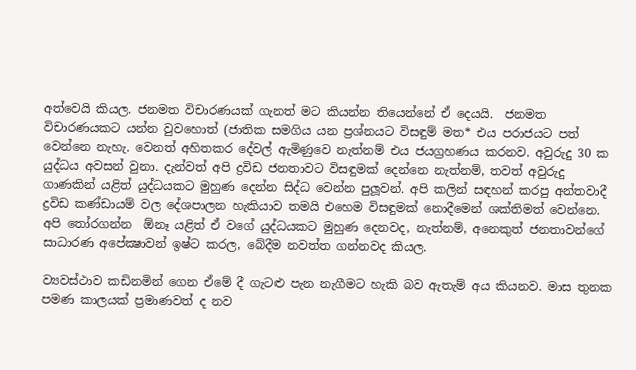අත්වෙයි කියල. ජනමත විචාරණයක් ගැනත් මට කියන්න තියෙන්නේ ඒ දෙයයි.  ජනමත විචාරණයකට යන්න වුවහොත් (ජාතික සමගිය යන ප්‍රශ්නයට විසඳුම් මත* එය පරාජයට පත් වෙන්නෙ නැහැ. වෙනත් අහිතකර දේවල් ඇමිණුවෙ නැත්නම් එය ජයග්‍රහණය කරනව. අවුරුදු 30 ක යුද්ධය අවසන් වුනා. දැන්වත් අපි ද්‍රවිඩ ජනතාවට විසඳුමක් දෙන්නෙ නැත්නම්, තවත් අවුරුදු ගාණකින් යළිත් යුද්ධයකට මුහුණ දෙන්න සිද්ධ වෙන්න පුලූවන්. අපි කලින් සඳහන් කරපු අන්තවාදී ද්‍රවිඩ කණ්ඩායම් වල දේශපාලන හැකියාව තමයි එහෙම විසඳුමක් නොදීමෙන් ශක්තිමත් වෙන්නෙ. අපි තෝරගන්න  ඕනෑ යළිත් ඒ වගේ යුද්ධයකට මුහුණ දෙනවද, නැත්නම්, අනෙකුත් ජනතාවන්ගේ සාධාරණ අපේක්‍ෂාවන් ඉෂ්ට කරල, බේදීම නවත්ත ගන්නවද කියල.

ව්‍යවස්ථාව කඩිනමින් ගෙන ඒමේ දී ගැටළු පැන නැගීමට හැකි බව ඇතැම් අය කියනව. මාස තුනක පමණ කාලයක් ප්‍රමාණවත් ද නව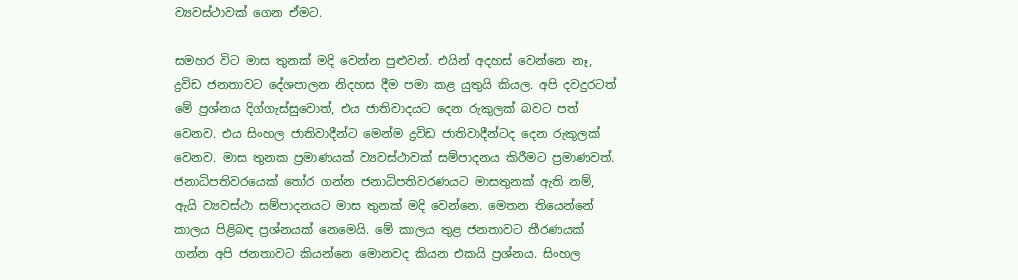ව්‍යවස්ථාවක් ගෙන ඒමට.

සමහර විට මාස තුනක් මදි වෙන්න පුළුවන්. එයින් අදහස් වෙන්නෙ නෑ, ද්‍රවිඩ ජනතාවට දේශපාලන නිදහස දීම පමා කළ යුතුයි කියල. අපි දවදුරටත් මේ ප්‍රශ්නය දිග්ගැස්සුවොත්, එය ජාතිවාදයට දෙන රුකුලක් බවට පත් වෙනව. එය සිංහල ජාතිවාදීන්ට මෙන්ම ද්‍රවිඩ ජාතිවාදීන්ටද දෙන රුකුලක් වෙනව. මාස තුනක ප්‍රමාණයක් ව්‍යවස්ථාවක් සම්පාදනය කිරීමට ප්‍රමාණවත්. ජනාධිපතිවරයෙක් තෝර ගන්න ජනාධිපතිවරණයට මාසතුනක් ඇති නම්, ඇයි ව්‍යවස්ථා සම්පාදනයට මාස තුනක් මදි වෙන්නෙ. මෙතන තියෙන්නේ කාලය පිළිබඳ ප්‍රශ්නයක් නෙමෙයි. මේ කාලය තුළ ජනතාවට තීරණයක් ගන්න අපි ජනතාවට කියන්නෙ මොනවද කියන එකයි ප්‍රශ්නය. සිංහල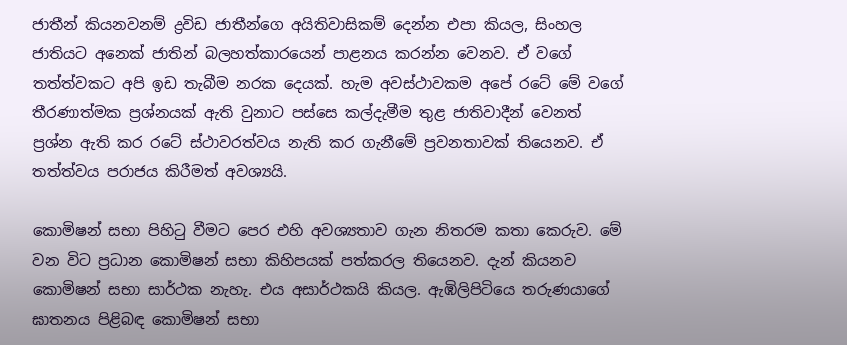ජාතීන් කියනවනම් ද්‍රවිඩ ජාතීන්ගෙ අයිතිවාසිකම් දෙන්න එපා කියල, සිංහල ජාතියට අනෙක් ජාතින් බලහත්කාරයෙන් පාළනය කරන්න වෙනව. ඒ වගේ තත්ත්වකට අපි ඉඩ තැබීම නරක දෙයක්. හැම අවස්ථාවකම අපේ රටේ මේ වගේ තීරණාත්මක ප්‍රශ්නයක් ඇති වුනාට පස්සෙ කල්දැමීම තුළ ජාතිවාදීන් වෙනත් ප්‍රශ්න ඇති කර රටේ ස්ථාවරත්වය නැති කර ගැනීමේ ප්‍රවනතාවක් තියෙනව. ඒ තත්ත්වය පරාජය කිරීමත් අවශ්‍යයි.

කොමිෂන් සභා පිහිටු වීමට පෙර එහි අවශ්‍යතාව ගැන නිතරම කතා කෙරුව. මේ වන විට ප්‍රධාන කොමිෂන් සභා කිහිපයක් පත්කරල තියෙනව. දැන් කියනව කොමිෂන් සභා සාර්ථක නැහැ. එය අසාර්ථකයි කියල. ඇඹිලිපිටියෙ තරුණයාගේ ඝාතනය පිළිබඳ කොමිෂන් සභා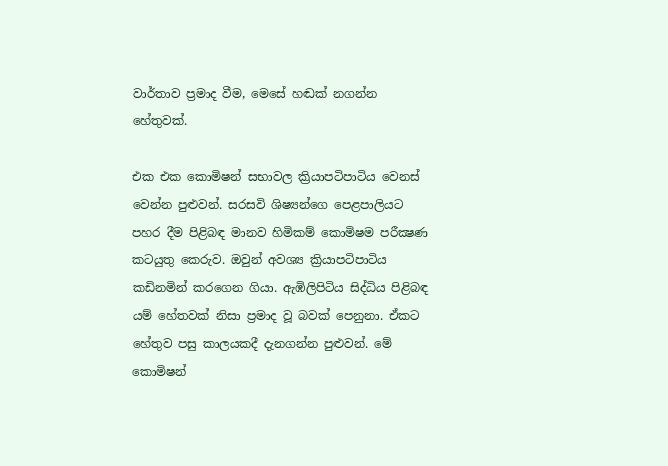වාර්තාව ප්‍රමාද වීම, මෙසේ හඬක් නගන්න හේතුවක්.

එක එක කොමිෂන් සභාවල ක්‍රියාපටිපාටිය වෙනස් වෙන්න පුළුවන්. සරසවි ශිෂ්‍යන්ගෙ පෙළපාලියට පහර දීම පිළිබඳ මානව හිමිකම් කොමිෂම පරීක්‍ෂණ කටයුතු කෙරුව. ඔවුන් අවශ්‍ය ක්‍රියාපටිපාටිය කඩිනමින් කරගෙන ගියා. ඇඹිලිපිටිය සිද්ධිය පිළිබඳ යම් හේතවක් නිසා ප්‍රමාද වූ බවක් පෙනුනා. ඒකට හේතුව පසු කාලයකදී දැනගන්න පුළුවන්. මේ කොමිෂන්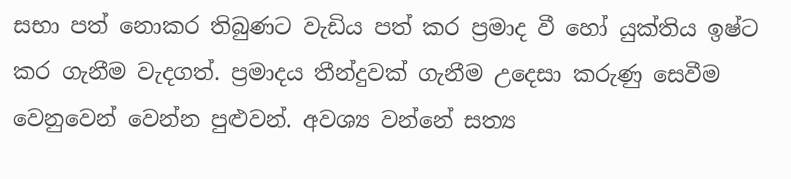සභා පත් නොකර තිබුණට වැඩිය පත් කර ප්‍රමාද වී හෝ යුක්තිය ඉෂ්ට කර ගැනීම වැදගත්. ප්‍රමාදය තීන්දුවක් ගැනීම උදෙසා කරුණු සෙවීම වෙනුවෙන් වෙන්න පුළුවන්. අවශ්‍ය වන්නේ සත්‍ය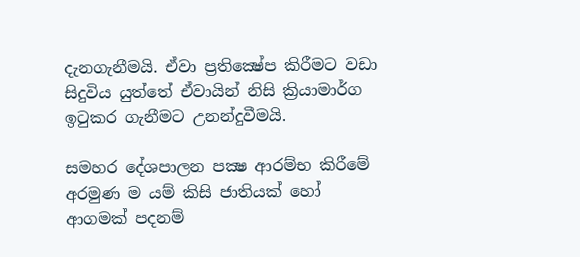දැනගැනීමයි. ඒවා ප්‍රතික්‍ෂේප කිරීමට වඩා සිදුවිය යුත්තේ ඒවායින් නිසි ක්‍රියාමාර්ග ඉටුකර ගැනීමට උනන්දුවීමයි.

සමහර දේශපාලන පක්‍ෂ ආරම්භ කිරීමේ අරමුණ ම යම් කිසි ජාතියක් හෝ ආගමක් පදනම්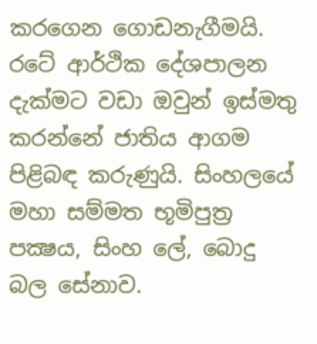කරගෙන ගොඩනැගීමයි. රටේ ආර්ථික දේශපාලන දැක්මට වඩා ඔවුන් ඉස්මතු කරන්නේ ජාතිය ආගම පිළිබඳ කරුණුයි. සිංහලයේ මහා සම්මත භූමිපුත්‍ර පක්‍ෂය, සිංහ ලේ, බොදු බල සේනාව.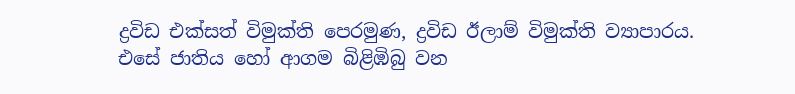ද්‍රවිඩ එක්සත් විමුක්ති පෙරමුණ, ද්‍රවිඩ ඊලාම් විමුක්ති ව්‍යාපාරය. එසේ ජාතිය හෝ ආගම බිළිඹිබු වන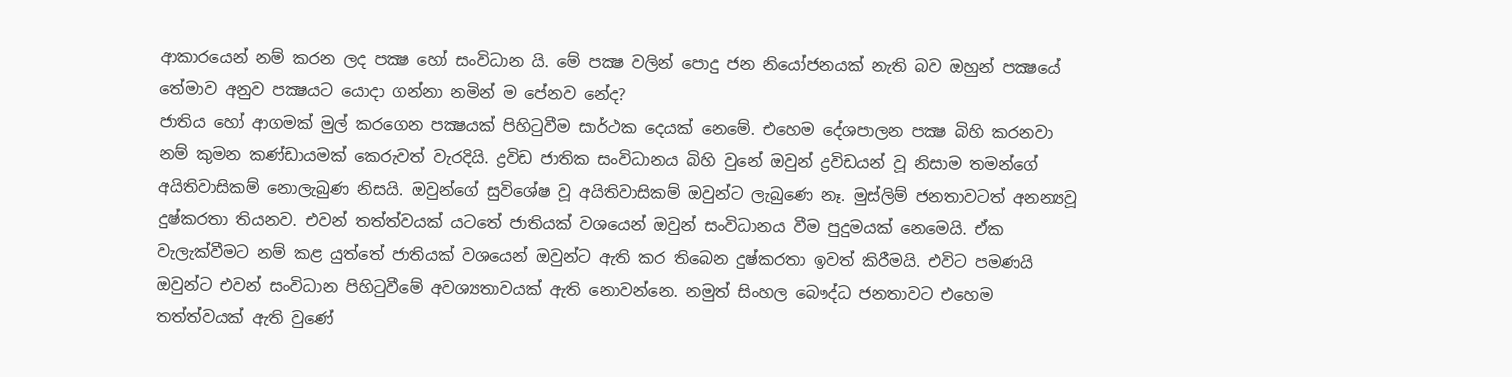ආකාරයෙන් නම් කරන ලද පක්‍ෂ හෝ සංවිධාන යි. මේ පක්‍ෂ වලින් පොදු ජන නියෝජනයක් නැති බව ඔහුන් පක්‍ෂයේ තේමාව අනුව පක්‍ෂයට යොදා ගන්නා නමින් ම පේනව නේද?
ජාතිය හෝ ආගමක් මුල් කරගෙන පක්‍ෂයක් පිහිටුවීම සාර්ථක දෙයක් නෙමේ. එහෙම දේශපාලන පක්‍ෂ බිහි කරනවා නම් කුමන කණ්ඩායමක් කෙරුවත් වැරදියි. ද්‍රවිඩ ජාතික සංවිධානය බිහි වුනේ ඔවුන් ද්‍රවිඩයන් වූ නිසාම තමන්ගේ අයිතිවාසිකම් නොලැබුණ නිසයි. ඔවුන්ගේ සුවිශේෂ වූ අයිතිවාසිකම් ඔවුන්ට ලැබුණෙ නෑ. මුස්ලිම් ජනතාවටත් අනන්‍යවූ දුෂ්කරතා තියනව. එවන් තත්ත්වයක් යටතේ ජාතියක් වශයෙන් ඔවුන් සංවිධානය වීම පුදුමයක් නෙමෙයි. ඒක වැලැක්වීමට නම් කළ යුත්තේ ජාතියක් වශයෙන් ඔවුන්ට ඇති කර තිබෙන දුෂ්කරතා ඉවත් කිරීමයි. එවිට පමණයි ඔවුන්ට එවන් සංවිධාන පිහිටුවීමේ අවශ්‍යතාවයක් ඇති නොවන්නෙ. නමුත් සිංහල බෞද්ධ ජනතාවට එහෙම තත්ත්වයක් ඇති වුණේ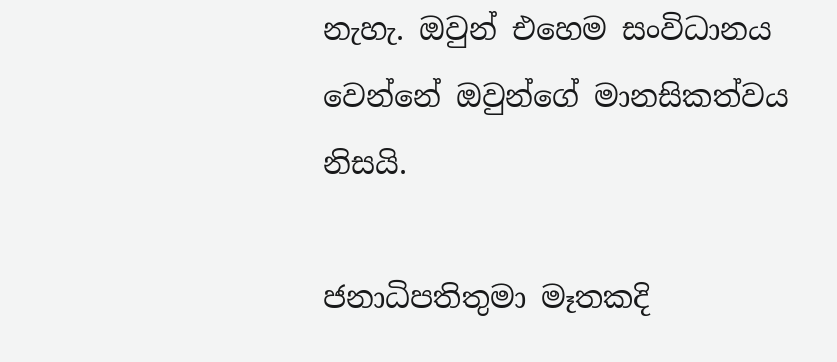නැහැ. ඔවුන් එහෙම සංවිධානය වෙන්නේ ඔවුන්ගේ මානසිකත්වය නිසයි.

ජනාධිපතිතුමා මෑතකදි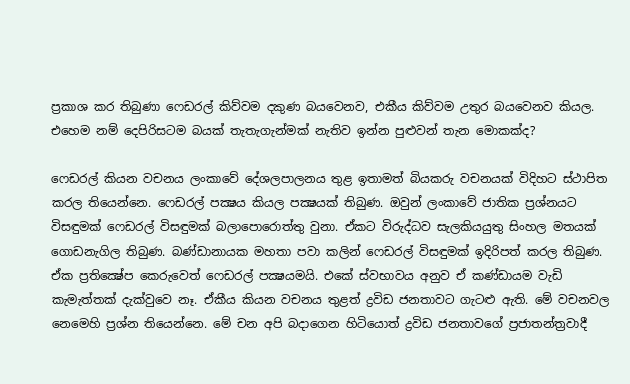ප්‍රකාශ කර තිබුණා ෆෙඩරල් කිව්වම දකුණ බයවෙනව, එකීය කිව්වම උතුර බයවෙනව කියල. එහෙම නම් දෙපිරිසටම බයක් තැතැගැන්මක් නැතිව ඉන්න පුළුවන් තැන මොකක්ද?

ෆෙඩරල් කියන වචනය ලංකාවේ දේශලපාලනය තුළ ඉතාමත් බියකරු වචනයක් විදිහට ස්ථාපිත කරල තියෙන්නෙ. ෆෙඩරල් පක්‍ෂය කියල පක්‍ෂයක් තිබුණ. ඔවුන් ලංකාවේ ජාතික ප්‍රශ්නයට විසඳුමක් ෆෙඩරල් විසඳුමක් බලාපොරොත්තු වුනා. ඒකට විරුද්ධව සැලකියයුතු සිංහල මතයක් ගොඩනැගිල තිබුණ. බණ්ඩානායක මහතා පවා කලින් ෆෙඩරල් විසඳුමක් ඉදිරිපත් කරල තිබුණ. ඒක ප්‍රතික්‍ෂේප කෙරුවෙත් ෆෙඩරල් පක්‍ෂයමයි. එකේ ස්වභාවය අනුව ඒ කණ්ඩායම වැඩි කැමැත්තක් දැක්වුවෙ නෑ. ඒකීය කියන වචනය තුළත් ද්‍රවිඩ ජනතාවට ගැටළු ඇති. මේ වචනවල නෙමෙහි ප්‍රශ්න තියෙන්නෙ. මේ චන අපි බදාගෙන හිටියොත් ද්‍රවිඩ ජනතාවගේ ප්‍රජාතන්ත්‍රවාදී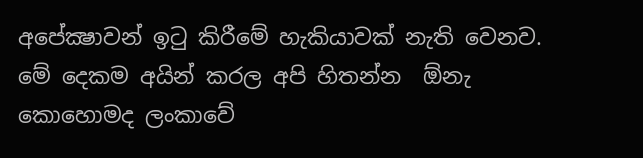අපේක්‍ෂාවන් ඉටු කිරීමේ හැකියාවක් නැති වෙනව.  මේ දෙකම අයින් කරල අපි හිතන්න  ඕනැ කොහොමද ලංකාවේ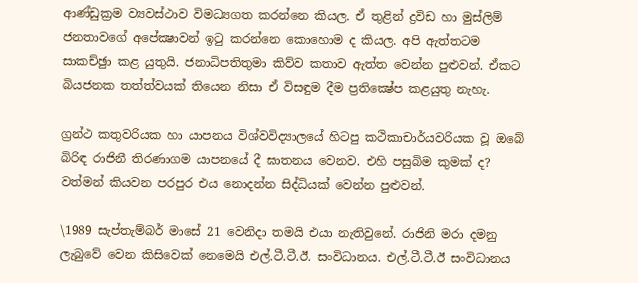ආණ්ඩුක්‍රම ව්‍යවස්ථාව විමධ්‍යගත කරන්නෙ කියල. ඒ තුළින් ද්‍රවිඩ හා මුස්ලිම් ජනතාවගේ අපේක්‍ෂාවන් ඉටු කරන්නෙ කොහොම ද කියල. අපි ඇත්තටම සාකච්ඡුා කළ යුතුයි. ජනාධිපතිතුමා කිව්ව කතාව ඇත්ත වෙන්න පුළුවන්. ඒකට බියජනක තත්ත්වයක් තියෙන නිසා ඒ විසඳුම දීම ප්‍රතික්‍ෂේප කළයුතු නැහැ.

ග්‍රන්ථ කතුවරියක හා යාපනය විශ්වවිද්‍යාලයේ හිටපු කථිකාචාර්යවරියක වූ ඔබේ බිරිඳ රාජිනී තිරණාගම යාපනයේ දී ඝාතනය වෙනව. එහි පසුබිම කුමක් ද? වත්මන් කියවන පරපුර එය නොදන්න සිද්ධියක් වෙන්න පුළුවන්.

\1989 සැප්තැම්බර් මාසේ 21 වෙනිදා තමයි එයා නැතිවුනේ. රාජිනි මරා දමනු ලැබුවේ වෙන කිසිවෙක් නෙමෙයි එල්.ටී.ටී.ඊ. සංවිධානය. එල්.ටී.ටී.ඊ සංවිධානය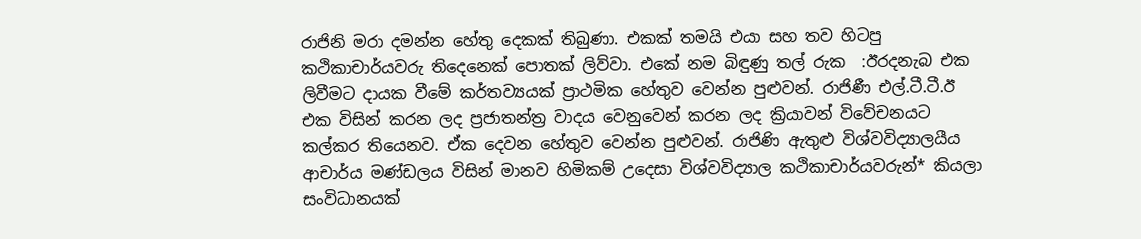රාජිනි මරා දමන්න හේතු දෙකක් තිබුණා. එකක් තමයි එයා සහ තව හිටපු කථිකාචාර්යවරු තිදෙනෙක් පොතක් ලිව්වා. එකේ නම බිඳුණු තල් රුක  :ඊරදනැබ එක ලිවීමට දායක වීමේ කර්තව්‍යයක් ප්‍රාථමික හේතුව වෙන්න පුළුවන්. රාජිණී එල්.ටී.ටී.ඊ එක විසින් කරන ලද ප්‍රජාතන්ත්‍ර වාදය වෙනුවෙන් කරන ලද ක්‍රියාවන් විවේචනයට කල්කර තියෙනව. ඒක දෙවන හේතුව වෙන්න පුළුවන්. රාජිණි ඇතුළු විශ්වවිද්‍යාලයීය ආචාර්ය මණ්ඩලය විසින් මානව හිමිකම් උදෙසා විශ්වවිද්‍යාල කථිකාචාර්යවරුන්* කියලා සංවිධානයක්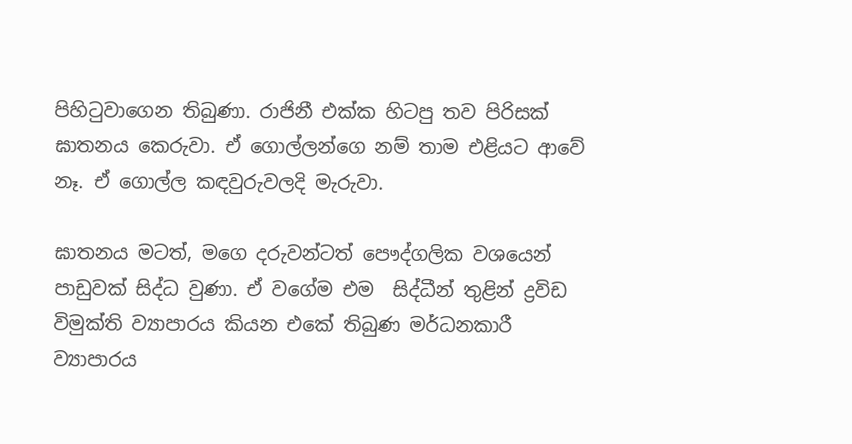පිහිටුවාගෙන තිබුණා. රාජිනී එක්ක හිටපු තව පිරිසක් ඝාතනය කෙරුවා. ඒ ගොල්ලන්ගෙ නම් තාම එළියට ආවේ නෑ. ඒ ගොල්ල කඳවුරුවලදි මැරුවා.

ඝාතනය මටත්, මගෙ දරුවන්ටත් පෞද්ගලික වශයෙන් පාඩුවක් සිද්ධ වුණා. ඒ වගේම එම  සිද්ධීන් තුළින් ද්‍රවිඩ විමුක්ති ව්‍යාපාරය කියන එකේ තිබුණ මර්ධනකාරී ව්‍යාපාරය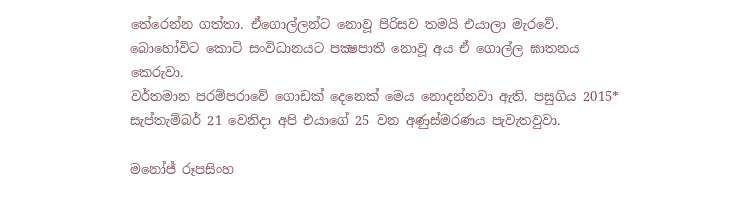තේරෙන්න ගත්තා. ඒගොල්ලන්ට නොවූ පිරිසව තමයි එයාලා මැරවේ. බොහෝවිට කොටි සංවිධානයට පක්‍ෂපාතී නොවූ අය ඒ ගොල්ල ඝාතනය කෙරුවා.
වර්තමාන පරම්පරාවේ ගොඩක් දෙනෙක් මෙය නොදන්නවා ඇති. පසුගිය 2015* සැප්තැම්බර් 21 වෙනිදා අපි එයාගේ 25 වන අණුස්මරණය පැවැතවුවා.

මනෝජ් රූපසිංහ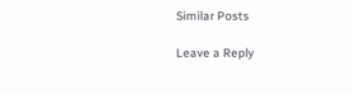Similar Posts

Leave a Reply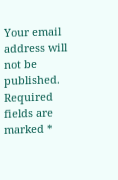Your email address will not be published. Required fields are marked *